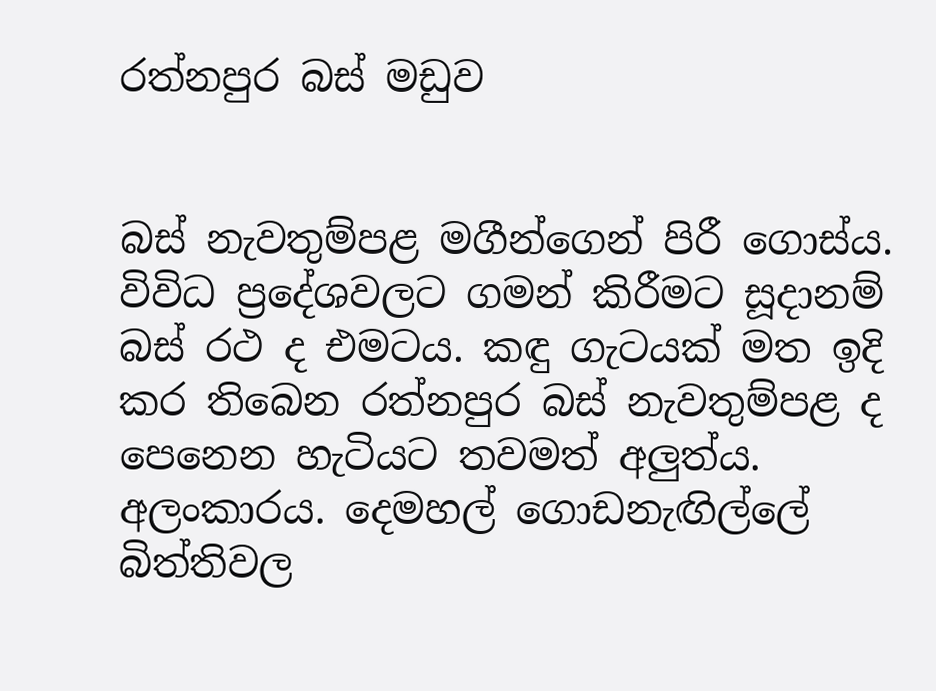රත්නපුර බස්‌ මඩුව


බස්‌ නැවතුම්පළ මගීන්ගෙන් පිරී ගොස්‌ය. විවිධ ප්‍රදේශවලට ගමන් කිරීමට සූදානම් බස්‌ රථ ද එමටය. කඳු ගැටයක්‌ මත ඉදි කර තිබෙන රත්නපුර බස්‌ නැවතුම්පළ ද පෙනෙන හැටියට තවමත් අලුත්ය. අලංකාරය. දෙමහල් ගොඩනැඟිල්ලේ බිත්තිවල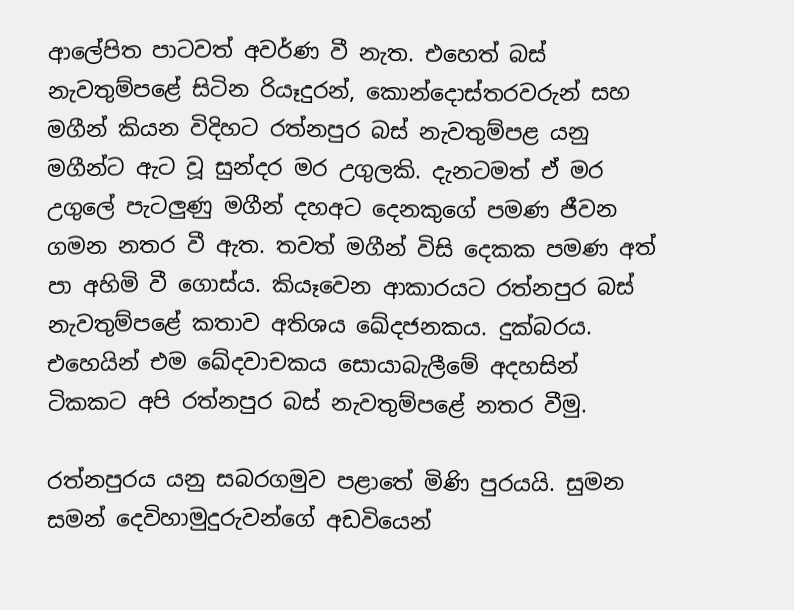ආලේපිත පාටවත් අවර්ණ වී නැත. එහෙත් බස්‌ නැවතුම්පළේ සිටින රියෑදුරන්, කොන්දොස්‌තරවරුන් සහ මගීන් කියන විදිහට රත්නපුර බස්‌ නැවතුම්පළ යනු මගීන්ට ඇට වූ සුන්දර මර උගුලකි. දැනටමත් ඒ මර උගුලේ පැටලුණු මගීන් දහඅට දෙනකුගේ පමණ ජීවන ගමන නතර වී ඇත. තවත් මගීන් විසි දෙකක පමණ අත් පා අහිමි වී ගොස්‌ය. කියෑවෙන ආකාරයට රත්නපුර බස්‌ නැවතුම්පළේ කතාව අතිශය ඛේදජනකය. දුක්‌බරය. එහෙයින් එම ඛේදවාචකය සොයාබැලීමේ අදහසින් ටිකකට අපි රත්නපුර බස්‌ නැවතුම්පළේ නතර වීමු.

රත්නපුරය යනු සබරගමුව පළාතේ මිණි පුරයයි. සුමන සමන් දෙවිහාමුදුරුවන්ගේ අඩවියෙන්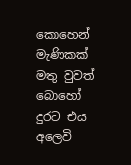කොහෙන් මැණිකක්‌ මතු වුවත් බොහෝ දුරට එය අලෙවි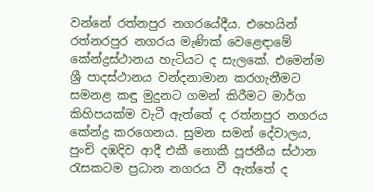වන්නේ රත්නපුර නගරයේදීය. එහෙයින් රත්නරපුර නගරය මැණික්‌ වෙළෙඳාමේ කේන්ද්‍රස්‌ථානය හැටියට ද සැලකේ. එමෙන්ම ශ්‍රී පාදස්‌ථානය වන්දනාමාන කරගැනීමට සමනළ කඳු මුදුනට ගමන් කිරීමට මාර්ග කිහිපයක්‌ම වැටී ඇත්තේ ද රත්නපුර නගරය කේන්ද්‍ර කරගෙනය. සුමන සමන් දේවාලය, පුංචි දඹදිව ආදී එකී නොකී පූජනීය ස්‌ථාන රැසකටම ප්‍රධාන නගරය වී ඇත්තේ ද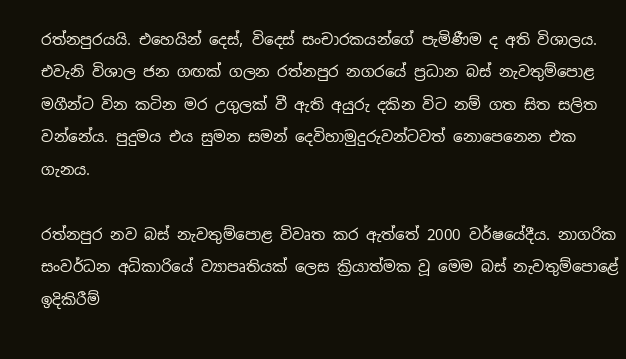රත්නපුරයයි. එහෙයින් දෙස්‌, විදෙස්‌ සංචාරකයන්ගේ පැමිණීම ද අති විශාලය. එවැනි විශාල ජන ගඟක්‌ ගලන රත්නපුර නගරයේ ප්‍රධාන බස්‌ නැවතුම්පොළ මගීන්ට වින කටින මර උගුලක්‌ වී ඇති අයුරු දකින විට නම් ගත සිත සලිත වන්නේය. පුදුමය එය සුමන සමන් දෙවිහාමුදුරුවන්ටවත් නොපෙනෙන එක ගැනය.

රත්නපුර නව බස්‌ නැවතුම්පොළ විවෘත කර ඇත්තේ 2000 වර්ෂයේදීය. නාගරික සංවර්ධන අධිකාරියේ ව්‍යාපෘතියක්‌ ලෙස ක්‍රියාත්මක වූ මෙම බස්‌ නැවතුම්පොළේ ඉදිකිරීම්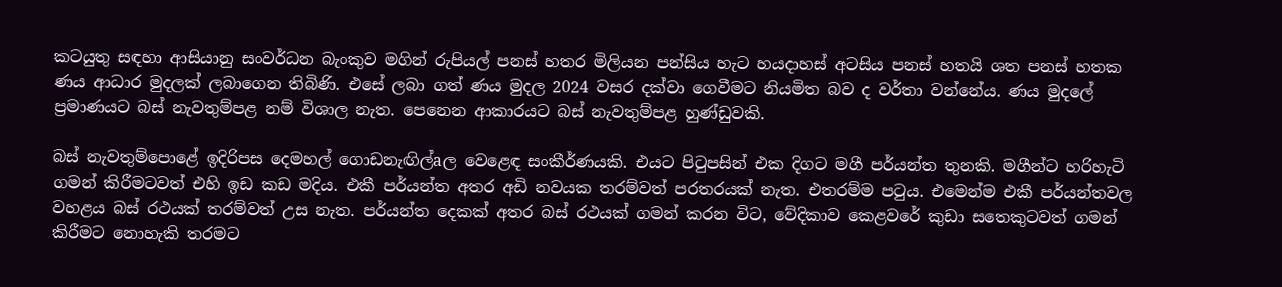කටයුතු සඳහා ආසියානු සංවර්ධන බැංකුව මගින් රුපියල් පනස්‌ හතර මිලියන පන්සිය හැට හයදාහස්‌ අටසිය පනස්‌ හතයි ශත පනස්‌ හතක ණය ආධාර මුදලක්‌ ලබාගෙන තිබිණි. එසේ ලබා ගත් ණය මුදල 2024 වසර දක්‌වා ගෙවීමට නියමිත බව ද වර්තා වන්නේය. ණය මුදලේ ප්‍රමාණයට බස්‌ නැවතුම්පළ නම් විශාල නැත. පෙනෙන ආකාරයට බස්‌ නැවතුම්පළ හුණ්‌ඩුවකි.

බස්‌ නැවතුම්පොළේ ඉදිරිපස දෙමහල් ගොඩනැඟිල්aල වෙළෙඳ සංකීර්ණයකි. එයට පිටුපසින් එක දිගට මගී පර්යන්ත තුනකි. මගීන්ට හරිහැටි ගමන් කිරීමටවත් එහි ඉඩ කඩ මදිය. එකී පර්යන්ත අතර අඩි නවයක තරම්වත් පරතරයක්‌ නැත. එතරම්ම පටුය. එමෙන්ම එකී පර්යන්තවල වහළය බස්‌ රථයක්‌ තරම්වත් උස නැත. පර්යන්ත දෙකක්‌ අතර බස්‌ රථයක්‌ ගමන් කරන විට, වේදිකාව කෙළවරේ කුඩා සතෙකුටවත් ගමන් කිරීමට නොහැකි තරමට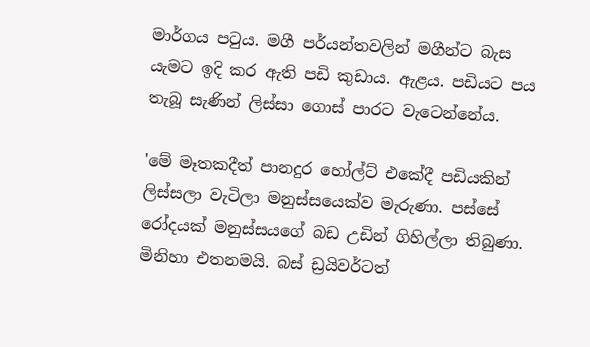මාර්ගය පටුය. මගී පර්යන්තවලින් මගීන්ට බැස යැමට ඉදි කර ඇති පඩි කුඩාය. ඇළය. පඩියට පය තැබූ සැණින් ලිස්‌සා ගොස්‌ පාරට වැටෙන්නේය.

'මේ මෑතකදීත් පානදුර හෝල්ට්‌ එකේදී පඩියකින් ලිස්‌සලා වැටිලා මනුස්‌සයෙක්‌ව මැරුණා. පස්‌සේ රෝදයක්‌ මනුස්‌සයගේ බඩ උඩින් ගිහිල්ලා තිබුණා. මිනිහා එතනමයි. බස්‌ ඩ්‍රයිවර්ටත්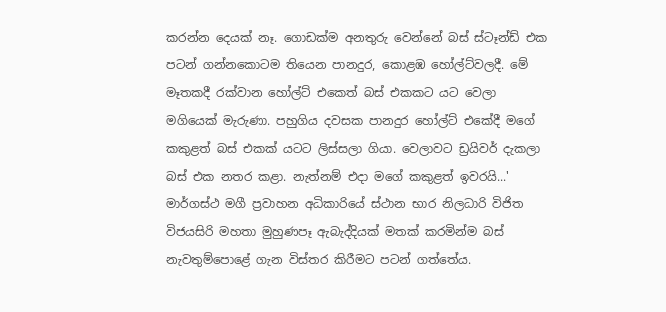කරන්න දෙයක්‌ නෑ. ගොඩක්‌ම අනතුරු වෙන්නේ බස්‌ ස්‌ටෑන්ඩ් එක පටන් ගන්නකොටම තියෙන පානදුර, කොළඹ හෝල්ට්‌වලදී. මේ මෑතකදී රක්‌වාන හෝල්ට්‌ එකෙත් බස්‌ එකකට යට වෙලා මගියෙක්‌ මැරුණා. පහුගිය දවසක පානදුර හෝල්ට්‌ එකේදී මගේ කකුළත් බස්‌ එකක්‌ යටට ලිස්‌සලා ගියා. වෙලාවට ඩ්‍රයිවර් දැකලා බස්‌ එක නතර කළා. නැත්නම් එදා මගේ කකුළත් ඉවරයි...' මාර්ගස්‌ථ මගී ප්‍රවාහන අධිකාරියේ ස්‌ථාන භාර නිලධාරි විජිත විජයසිරි මහතා මුහුණපෑ ඇබැද්දියක්‌ මතක්‌ කරමින්ම බස්‌ නැවතුම්පොළේ ගැන විස්‌තර කිරීමට පටන් ගත්තේය.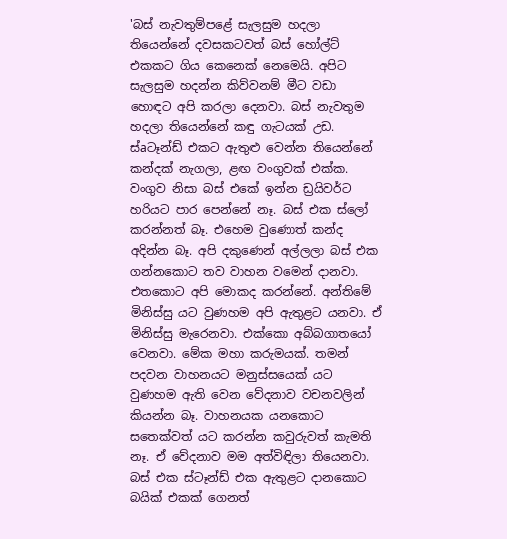'බස්‌ නැවතුම්පළේ සැලසුම හදලා තියෙන්නේ දවසකටවත් බස්‌ හෝල්ට්‌ එකකට ගිය කෙනෙක්‌ නෙමෙයි. අපිට සැලසුම හදන්න කිව්වනම් මීට වඩා හොඳට අපි කරලා දෙනවා. බස්‌ නැවතුම හදලා තියෙන්නේ කඳු ගැටයක්‌ උඩ. ස්‌aටෑන්ඩ් එකට ඇතුළු වෙන්න තියෙන්නේ කන්දක්‌ නැගලා, ළඟ වංගුවක්‌ එක්‌ක. වංගුව නිසා බස්‌ එකේ ඉන්න ඩ්‍රයිවර්ට හරියට පාර පෙන්නේ නෑ. බස්‌ එක ස්‌ලෝ කරන්නත් බෑ. එහෙම වුණොත් කන්ද අදින්න බෑ. අපි දකුණෙන් අල්ලලා බස්‌ එක ගන්නකොට තව වාහන වමෙන් දානවා. එතකොට අපි මොකද කරන්නේ. අන්තිමේ මිනිස්‌සු යට වුණහම අපි ඇතුළට යනවා. ඒ මිනිස්‌සු මැරෙනවා. එක්‌කො අබ්බගාතයෝ වෙනවා. මේක මහා කරුමයක්‌. තමන් පදවන වාහනයට මනුස්‌සයෙක්‌ යට වුණහම ඇති වෙන වේදනාව වචනවලින් කියන්න බෑ. වාහනයක යනකොට සතෙක්‌වත් යට කරන්න කවුරුවත් කැමති නෑ. ඒ වේදනාව මම අත්විඳිලා තියෙනවා. බස්‌ එක ස්‌ටෑන්ඩ් එක ඇතුළට දානකොට බයික්‌ එකක්‌ ගෙනත්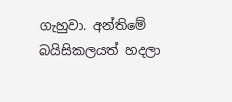ගැහුවා. අන්තිමේ බයිසිකලයත් හදලා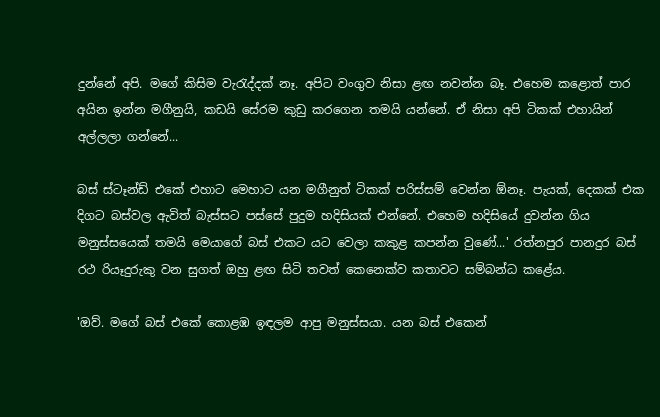දුන්නේ අපි. මගේ කිසිම වැරැද්දක්‌ නෑ. අපිට වංගුව නිසා ළඟ නවන්න බෑ. එහෙම කළොත් පාර අයින ඉන්න මගීනුයි, කඩයි සේරම කුඩු කරගෙන තමයි යන්නේ. ඒ නිසා අපි ටිකක්‌ එහායින් අල්ලලා ගන්නේ...

බස්‌ ස්‌ටෑන්ඩ් එකේ එහාට මෙහාට යන මගීනුත් ටිකක්‌ පරිස්‌සම් වෙන්න ඕනෑ. පැයක්‌, දෙකක්‌ එක දිගට බස්‌වල ඇවිත් බැස්‌සට පස්‌සේ පුදුම හදිසියක්‌ එන්නේ. එහෙම හදිසියේ දුවන්න ගිය මනුස්‌සයෙක්‌ තමයි මෙයාගේ බස්‌ එකට යට වෙලා කකුළ කපන්න වුණේ...' රත්නපුර පානදුර බස්‌ රථ රියෑදුරුකු වන සුගත් ඔහු ළඟ සිටි තවත් කෙනෙක්‌ව කතාවට සම්බන්ධ කළේය.

'ඔව්. මගේ බස්‌ එකේ කොළඹ ඉඳලම ආපු මනුස්‌සයා. යන බස්‌ එකෙන්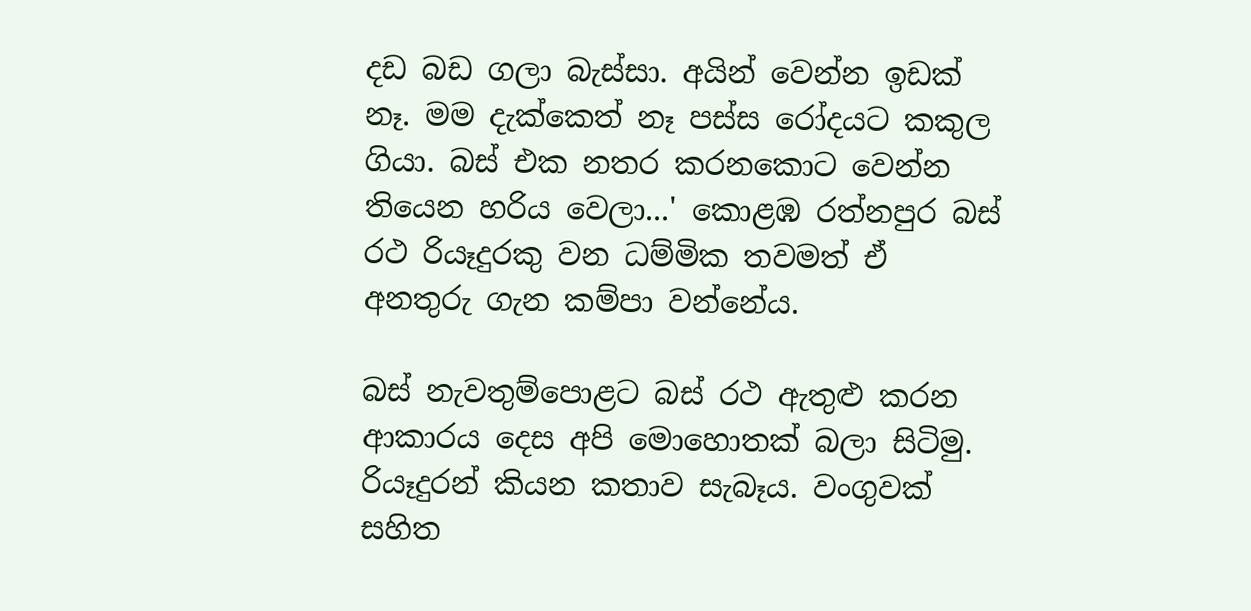දඩ බඩ ගලා බැස්‌සා. අයින් වෙන්න ඉඩක්‌ නෑ. මම දැක්‌කෙත් නෑ පස්‌ස රෝදයට කකුල ගියා. බස්‌ එක නතර කරනකොට වෙන්න තියෙන හරිය වෙලා...' කොළඹ රත්නපුර බස්‌ රථ රියෑදුරකු වන ධම්මික තවමත් ඒ අනතුරු ගැන කම්පා වන්නේය.

බස්‌ නැවතුම්පොළට බස්‌ රථ ඇතුළු කරන ආකාරය දෙස අපි මොහොතක්‌ බලා සිටිමු. රියෑදුරන් කියන කතාව සැබෑය. වංගුවක්‌ සහිත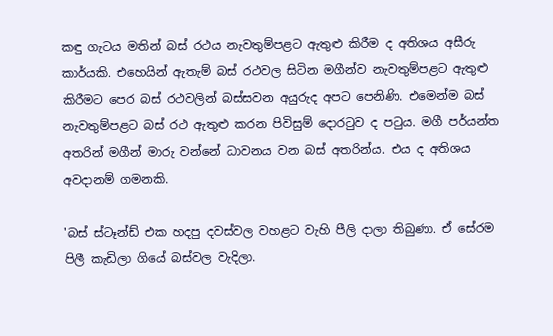කඳු ගැටය මතින් බස්‌ රථය නැවතුම්පළට ඇතුළු කිරීම ද අතිශය අසීරු කාර්යකි. එහෙයින් ඇතැම් බස්‌ රථවල සිටින මගීන්ව නැවතුම්පළට ඇතුළු කිරීමට පෙර බස්‌ රථවලින් බස්‌සවන අයුරුද අපට පෙනිණි. එමෙන්ම බස්‌ නැවතුම්පළට බස්‌ රථ ඇතුළු කරන පිවිසුම් දොරටුව ද පටුය. මගී පර්යන්ත අතරින් මගීන් මාරු වන්නේ ධාවනය වන බස්‌ අතරින්ය. එය ද අතිශය අවදානම් ගමනකි.

'බස්‌ ස්‌ටෑන්ඩ් එක හදපු දවස්‌වල වහළට වැහි පීලි දාලා තිබුණා. ඒ සේරම පිලී කැඩිලා ගියේ බස්‌වල වැදිලා.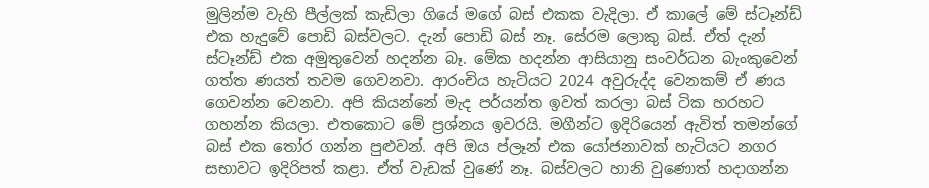මුලින්ම වැහි පීල්ලක්‌ කැඩිලා ගියේ මගේ බස්‌ එකක වැදිලා. ඒ කාලේ මේ ස්‌ටෑන්ඩ් එක හැදුවේ පොඩි බස්‌වලට. දැන් පොඩි බස්‌ නෑ. සේරම ලොකු බස්‌. ඒත් දැන් ස්‌ටෑන්ඩ් එක අමුතුවෙන් හදන්න බෑ. මේක හදන්න ආසියානු සංවර්ධන බැංකුවෙන් ගත්ත ණයත් තවම ගෙවනවා. ආරංචිය හැටියට 2024 අවුරුද්ද වෙනකම් ඒ ණය ගෙවන්න වෙනවා. අපි කියන්නේ මැද පර්යන්ත ඉවත් කරලා බස්‌ ටික හරහට ගහන්න කියලා. එතකොට මේ ප්‍රශ්නය ඉවරයි. මගීන්ට ඉදිරියෙන් ඇවිත් තමන්ගේ බස්‌ එක තෝර ගන්න පුළුවන්. අපි ඔය ප්ලෑන් එක යෝජනාවක්‌ හැටියට නගර සභාවට ඉදිරිපත් කළා. ඒත් වැඩක්‌ වුණේ නෑ. බස්‌වලට හානි වුණොත් හදාගන්න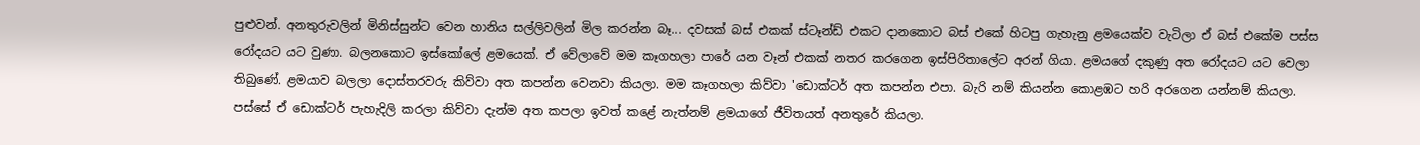පුළුවන්. අනතුරුවලින් මිනිස්‌සුන්ට වෙන හානිය සල්ලිවලින් මිල කරන්න බෑ... දවසක්‌ බස්‌ එකක්‌ ස්‌ටෑන්ඩ් එකට දානකොට බස්‌ එකේ හිටපු ගැහැනු ළමයෙක්‌ව වැටිලා ඒ බස්‌ එකේම පස්‌ස රෝදයට යට වුණා. බලනකොට ඉස්‌කෝලේ ළමයෙක්‌. ඒ වේලාවේ මම කෑගහලා පාරේ යන වෑන් එකක්‌ නතර කරගෙන ඉස්‌පිරිතාලේට අරන් ගියා. ළමයගේ දකුණු අත රෝදයට යට වෙලා තිබුණේ. ළමයාව බලලා දොස්‌තරවරු කිව්වා අත කපන්න වෙනවා කියලා. මම කෑගහලා කිව්වා 'ඩොක්‌ටර් අත කපන්න එපා. බැරි නම් කියන්න කොළඹට හරි අරගෙන යන්නම් කියලා. පස්‌සේ ඒ ඩොක්‌ටර් පැහැදිලි කරලා කිව්වා දැන්ම අත කපලා ඉවත් කළේ නැත්නම් ළමයාගේ ජීවිතයත් අනතුරේ කියලා.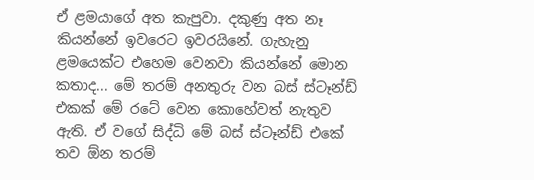ඒ ළමයාගේ අත කැපුවා. දකුණු අත නෑ කියන්නේ ඉවරෙට ඉවරයිනේ. ගැහැනු ළමයෙක්‌ට එහෙම වෙනවා කියන්නේ මොන කතාද... මේ තරම් අනතුරු වන බස්‌ ස්‌ටෑන්ඩ් එකක්‌ මේ රටේ වෙන කොහේවත් නැතුව ඇති. ඒ වගේ සිද්ධි මේ බස්‌ ස්‌ටෑන්ඩ් එකේ තව ඕන තරම්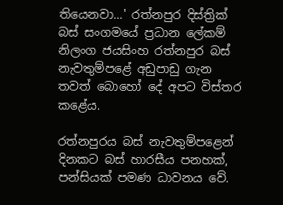තියෙනවා...' රත්නපුර දිස්‌ත්‍රික්‌ බස්‌ සංගමයේ ප්‍රධාන ලේකම් නිලංග ජයසිංහ රත්නපුර බස්‌ නැවතුම්පළේ අඩුපාඩු ගැන තවත් බොහෝ දේ අපට විස්‌තර කළේය.

රත්නපුරය බස්‌ නැවතුම්පළෙන් දිනකට බස්‌ හාරසීය පනහක්‌, පන්සියක්‌ පමණ ධාවනය වේ.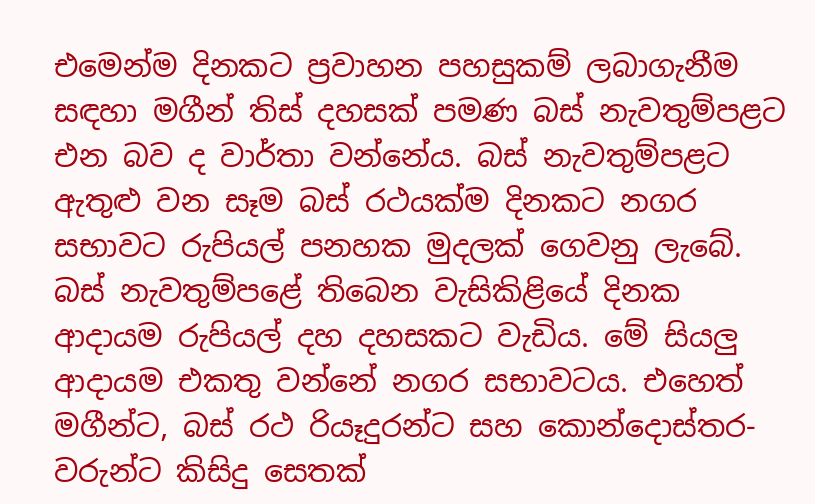එමෙන්ම දිනකට ප්‍රවාහන පහසුකම් ලබාගැනීම සඳහා මගීන් තිස්‌ දහසක්‌ පමණ බස්‌ නැවතුම්පළට එන බව ද වාර්තා වන්නේය. බස්‌ නැවතුම්පළට ඇතුළු වන සෑම බස්‌ රථයක්‌ම දිනකට නගර සභාවට රුපියල් පනහක මුදලක්‌ ගෙවනු ලැබේ. බස්‌ නැවතුම්පළේ තිබෙන වැසිකිළියේ දිනක ආදායම රුපියල් දහ දහසකට වැඩිය. මේ සියලු ආදායම එකතු වන්නේ නගර සභාවටය. එහෙත් මගීන්ට, බස්‌ රථ රියෑදුරන්ට සහ කොන්දොස්‌තර-වරුන්ට කිසිදු සෙතක්‌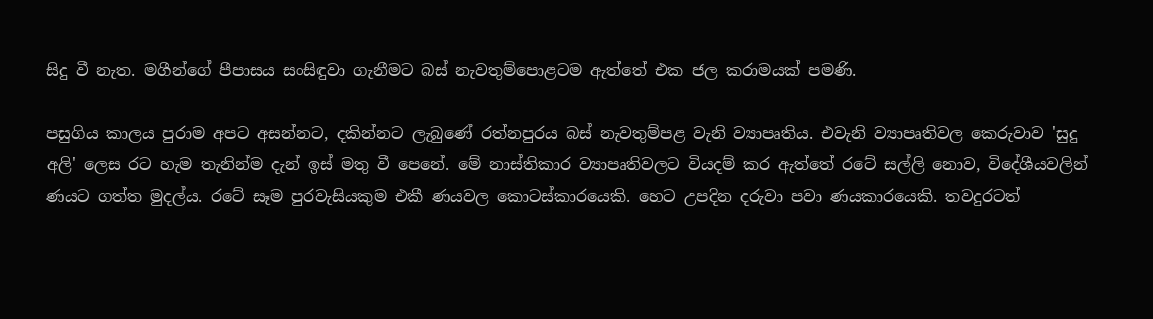සිදු වී නැත. මගීන්ගේ පීපාසය සංසිඳුවා ගැනීමට බස්‌ නැවතුම්පොළටම ඇත්තේ එක ජල කරාමයක්‌ පමණි.

පසුගිය කාලය පුරාම අපට අසන්නට, දකින්නට ලැබුණේ රත්නපුරය බස්‌ නැවතුම්පළ වැනි ව්‍යාපෘතිය. එවැනි ව්‍යාපෘතිවල කෙරුවාව 'සුදු අලි' ලෙස රට හැම තැනින්ම දැන් ඉස්‌ මතු වී පෙනේ. මේ නාස්‌තිකාර ව්‍යාපෘතිවලට වියදම් කර ඇත්තේ රටේ සල්ලි නොව, විදේශීයවලින් ණයට ගත්ත මුදල්ය. රටේ සෑම පුරවැසියකුම එකී ණයවල කොටස්‌කාරයෙකි. හෙට උපදින දරුවා පවා ණයකාරයෙකි. තවදුරටත්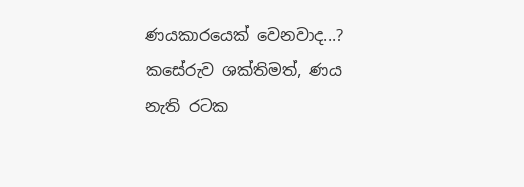ණයකාරයෙක්‌ වෙනවාද...? කසේරුව ශක්‌තිමත්, ණය නැති රටක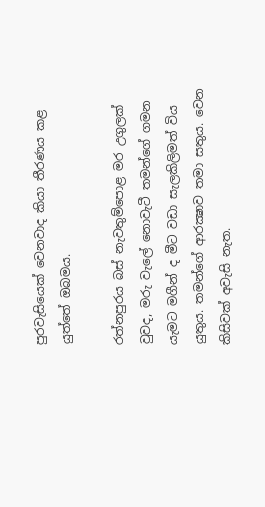පුරවැසියෙක්‌ වෙනවාද කියා තීරණය කළ යුත්තේ ඔබමය.

රත්නපුරය බස්‌ නැවතුම්පොළ මර උගුලක්‌ වුවද, මරු වැලේ නොවැටී තමන්ගේ ගමන යැමට මගීන් ද මීට වඩා සැලකිලිමත් විය යුතුය. තමන්ගේ ආරක්‍ෂාව තමා සතුය. වෙන කිසිවක්‌ අවැසි නැත.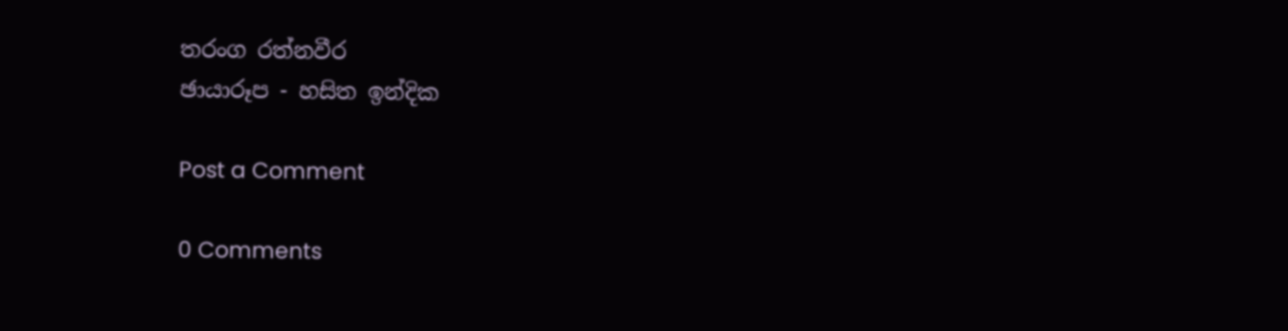තරංග රත්නවීර
ඡායාරූප - හසිත ඉන්දික

Post a Comment

0 Comments